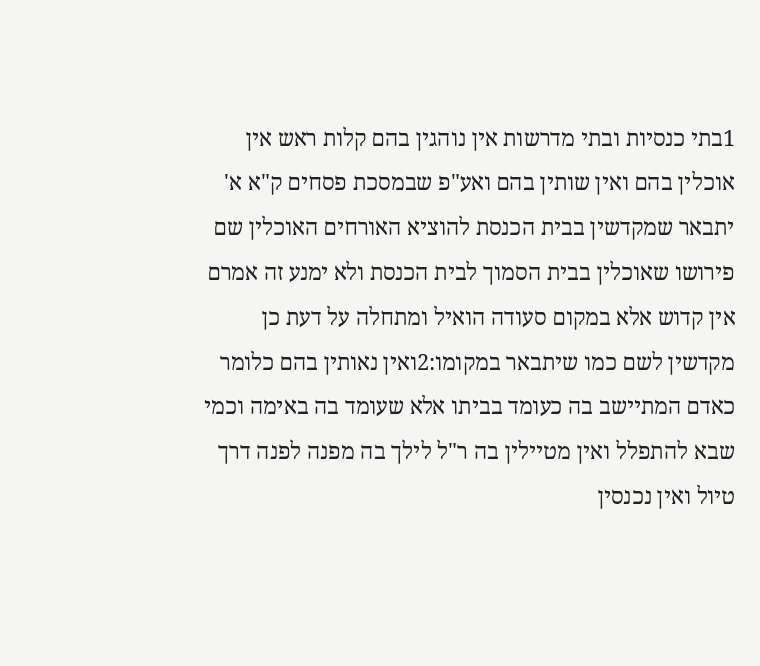1בתי כנסיות ובתי מדרשות אין נוהגין בהם קלות ראש אין אוכלין בהם ואין שותין בהם ואע"פ שבמסכת פסחים ק"א א' יתבאר שמקדשין בבית הכנסת להוציא האורחים האוכלין שם פירושו שאוכלין בבית הסמוך לבית הכנסת ולא ימנע זה אמרם אין קדוש אלא במקום סעודה הואיל ומתחלה על דעת כן מקדשין לשם כמו שיתבאר במקומו:2ואין נאותין בהם כלומר כאדם המתיישב בה כעומד בביתו אלא שעומד בה באימה וכמי שבא להתפלל ואין מטיילין בה ר"ל לילך בה מפנה לפנה דרך טיול ואין נכנסין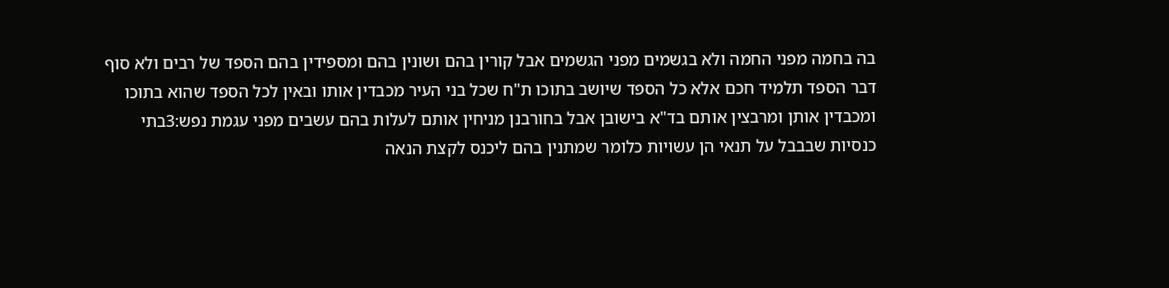בה בחמה מפני החמה ולא בגשמים מפני הגשמים אבל קורין בהם ושונין בהם ומספידין בהם הספד של רבים ולא סוף דבר הספד תלמיד חכם אלא כל הספד שיושב בתוכו ת"ח שכל בני העיר מכבדין אותו ובאין לכל הספד שהוא בתוכו ומכבדין אותן ומרבצין אותם בד"א בישובן אבל בחורבנן מניחין אותם לעלות בהם עשבים מפני עגמת נפש:3בתי כנסיות שבבבל על תנאי הן עשויות כלומר שמתנין בהם ליכנס לקצת הנאה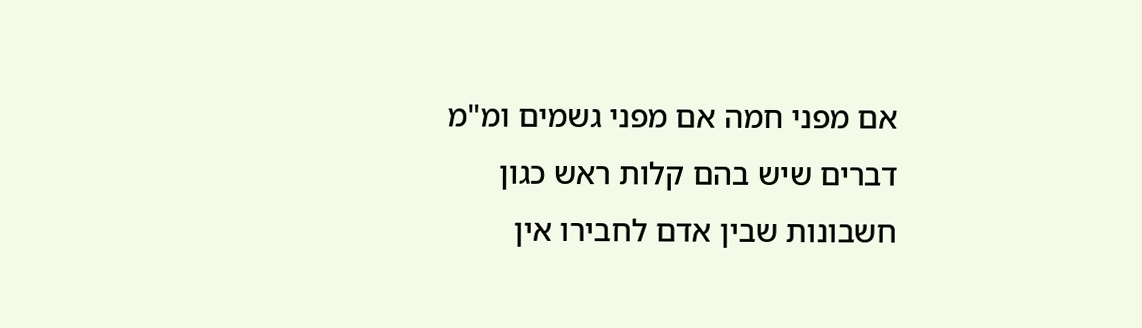אם מפני חמה אם מפני גשמים ומ"מ דברים שיש בהם קלות ראש כגון חשבונות שבין אדם לחבירו אין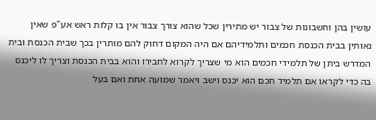עושין בהן וחשבונות של צבור יש מתירין שכל שהוא צורך צבור אין בו קלות ראש אע"פ שאין נאותין בבית הכנסת חכמים ותלמידיהם אם היה המקום דחוק להם מותרין בכך שבית הכנסת ובית המדרש ביתן של תלמידי חכמים הוא מי שצריך לקרוא לחבירו והוא בבית הכנסת וצריך לו ליכנס בה כדי לקראו אם תלמיד חכם הוא יכנס וישב ויאמר שמועה אחת ואם בעל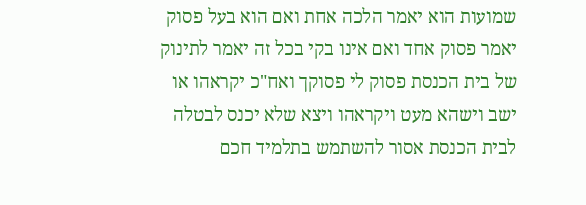שמועות הוא יאמר הלכה אחת ואם הוא בעל פסוק יאמר פסוק אחד ואם אינו בקי בכל זה יאמר לתינוק של בית הכנסת פסוק לי פסוקך ואח"כ יקראהו או ישב וישהא מעט ויקראהו ויצא שלא יכנס לבטלה לבית הכנסת אסור להשתמש בתלמיד חכם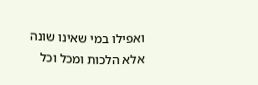ואפילו במי שאינו שונה אלא הלכות ומכל וכל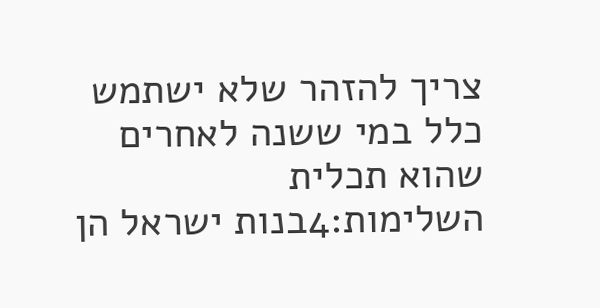צריך להזהר שלא ישתמש כלל במי ששנה לאחרים שהוא תכלית השלימות:4בנות ישראל הן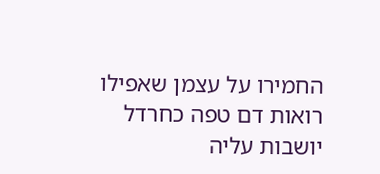החמירו על עצמן שאפילו רואות דם טפה כחרדל יושבות עליה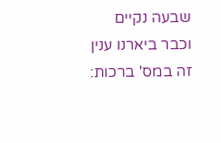שבעה נקיים וכבר ביארנו ענין זה במס' ברכות: